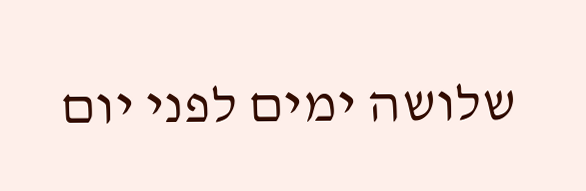שלושה ימים לפני יום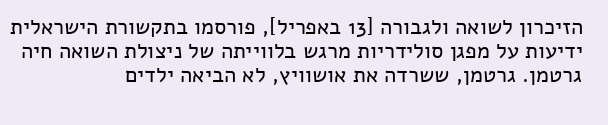הזיכרון לשואה ולגבורה [13 באפריל], פורסמו בתקשורת הישראלית ידיעות על מפגן סולידריות מרגש בלווייתה של ניצולת השואה חיה גרטמן. גרטמן, ששרדה את אושוויץ, לא הביאה ילדים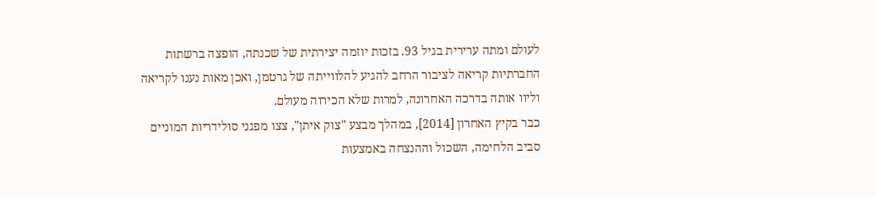לעולם ומתה ערירית בגיל 93. בזכות יוזמה יצירתית של שכנתה, הופצה ברשתות החברתיות קריאה לציבור הרחב להגיע להלווייתה של גרטמן, ואכן מאות נענו לקריאה וליוו אותה בדרכה האחרונה, למרות שלא הכירוה מעולם.
כבר בקיץ האחרון [2014], במהלך מבצע "צוק איתן", צצו מפגני סולידריות המוניים סביב הלחימה, השכול וההנצחה באמצעות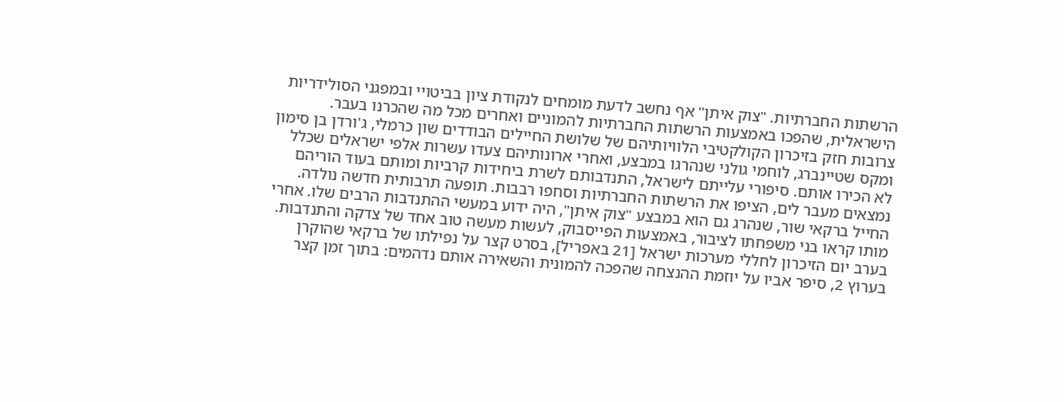הרשתות החברתיות. "צוק איתן" אף נחשב לדעת מומחים לנקודת ציון בביטויי ובמפגני הסולידריות הישראלית, שהפכו באמצעות הרשתות החברתיות להמוניים ואחרים מכל מה שהכרנו בעבר.
צרובות חזק בזיכרון הקולקטיבי הלוויותיהם של שלושת החיילים הבודדים שון כרמלי, ג'ורדן בן סימון ומקס שטיינברג, לוחמי גולני שנהרגו במבצע, ואחרי ארונותיהם צעדו עשרות אלפי ישראלים שכלל לא הכירו אותם. סיפורי עלייתם לישראל, התנדבותם לשרת ביחידות קרביות ומותם בעוד הוריהם נמצאים מעבר לים, הציפו את הרשתות החברתיות וסחפו רבבות. תופעה תרבותית חדשה נולדה.
החייל ברקאי שור, שנהרג גם הוא במבצע "צוק איתן", היה ידוע במעשי ההתנדבות הרבים שלו. אחרי מותו קראו בני משפחתו לציבור, באמצעות הפייסבוק, לעשות מעשה טוב אחד של צדקה והתנדבות. בערב יום הזיכרון לחללי מערכות ישראל [21 באפריל], בסרט קצר על נפילתו של ברקאי שהוקרן בערוץ 2, סיפר אביו על יוזמת ההנצחה שהפכה להמונית והשאירה אותם נדהמים: בתוך זמן קצר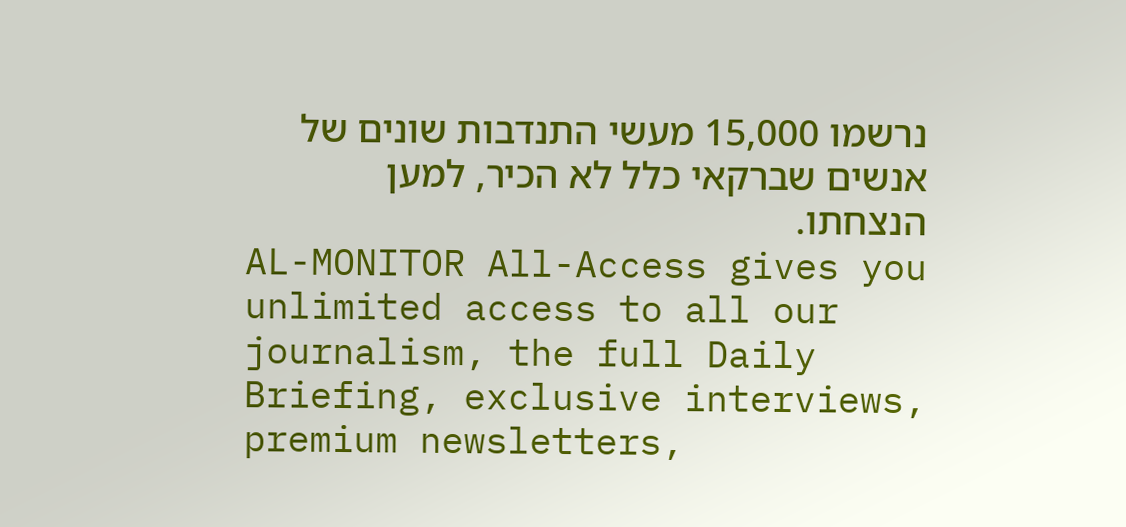נרשמו 15,000 מעשי התנדבות שונים של אנשים שברקאי כלל לא הכיר, למען הנצחתו.
AL-MONITOR All-Access gives you unlimited access to all our journalism, the full Daily Briefing, exclusive interviews, premium newsletters,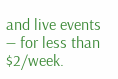and live events — for less than $2/week.